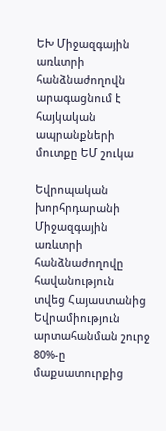ԵԽ Միջազգային առևտրի հանձնաժողովն արագացնում է հայկական ապրանքների մուտքը ԵՄ շուկա

Եվրոպական խորհրդարանի Միջազգային առևտրի հանձնաժողովը հավանություն  տվեց Հայաստանից Եվրամիություն արտահանման շուրջ 80%-ը մաքսատուրքից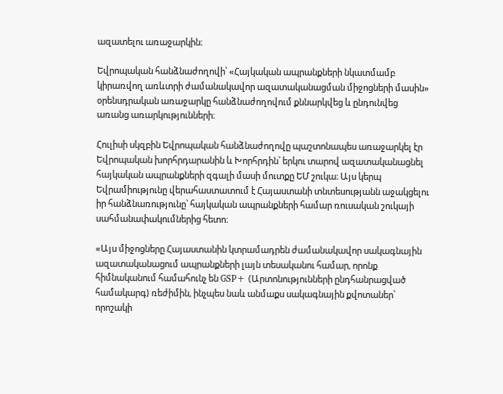ազատելու առաջարկին։

Եվրոպական հանձնաժողովի՝ «Հայկական ապրանքների նկատմամբ կիրառվող առևտրի ժամանակավոր ազատականացման միջոցների մասին» օրենսդրական առաջարկը հանձնաժողովում քննարկվեց և ընդունվեց առանց առարկությունների։

Հուլիսի սկզբին Եվրոպական հանձնաժողովը պաշտոնապես առաջարկել էր Եվրոպական խորհրդարանին և Խորհրդին՝ երկու տարով ազատականացնել հայկական ապրանքների զգալի մասի մուտքը ԵՄ շուկա։ Այս կերպ Եվրամիությունը վերահաստատում է Հայաստանի տնտեսությանն աջակցելու իր հանձնառությունը՝ հայկական ապրանքների համար ռուսական շուկայի սահմանափակումներից հետո։

«Այս միջոցները Հայաստանին կտրամադրեն ժամանակավոր սակագնային ազատականացում ապրանքների լայն տեսականու համար, որոնք հիմնականում համահունչ են GSP+ (Արտոնությունների ընդհանրացված համակարգ) ռեժիմին, ինչպես նաև անմաքս սակագնային քվոտաներ՝ որոշակի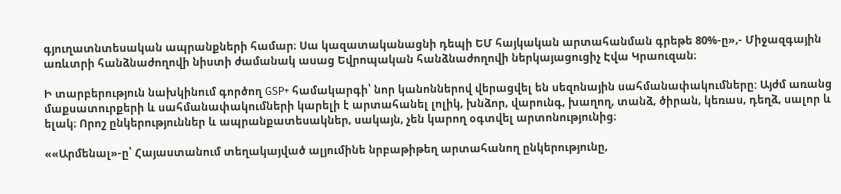գյուղատնտեսական ապրանքների համար։ Սա կազատականացնի դեպի ԵՄ հայկական արտահանման գրեթե 80%-ը»,- Միջազգային առևտրի հանձնաժողովի նիստի ժամանակ ասաց Եվրոպական հանձնաժողովի ներկայացուցիչ Էվա Կրաուզան։

Ի տարբերություն նախկինում գործող GSP+ համակարգի՝ նոր կանոններով վերացվել են սեզոնային սահմանափակումները: Այժմ առանց մաքսատուրքերի և սահմանափակումների կարելի է արտահանել լոլիկ, խնձոր, վարունգ, խաղող, տանձ, ծիրան, կեռաս, դեղձ, սալոր և ելակ։ Որոշ ընկերություններ և ապրանքատեսակներ, սակայն, չեն կարող օգտվել արտոնությունից։

««Արմենալ»-ը՝ Հայաստանում տեղակայված ալյումինե նրբաթիթեղ արտահանող ընկերությունը,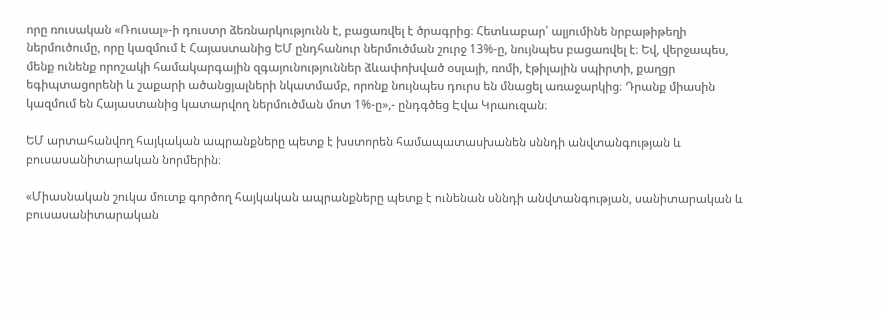որը ռուսական «Ռուսալ»-ի դուստր ձեռնարկությունն է, բացառվել է ծրագրից։ Հետևաբար՝ ալյումինե նրբաթիթեղի ներմուծումը, որը կազմում է Հայաստանից ԵՄ ընդհանուր ներմուծման շուրջ 13%-ը, նույնպես բացառվել է։ Եվ, վերջապես, մենք ունենք որոշակի համակարգային զգայունություններ ձևափոխված օսլայի, ռոմի, էթիլային սպիրտի, քաղցր եգիպտացորենի և շաքարի ածանցյալների նկատմամբ, որոնք նույնպես դուրս են մնացել առաջարկից։ Դրանք միասին կազմում են Հայաստանից կատարվող ներմուծման մոտ 1%-ը»,- ընդգծեց Էվա Կրաուզան։

ԵՄ արտահանվող հայկական ապրանքները պետք է խստորեն համապատասխանեն սննդի անվտանգության և բուսասանիտարական նորմերին։

«Միասնական շուկա մուտք գործող հայկական ապրանքները պետք է ունենան սննդի անվտանգության, սանիտարական և բուսասանիտարական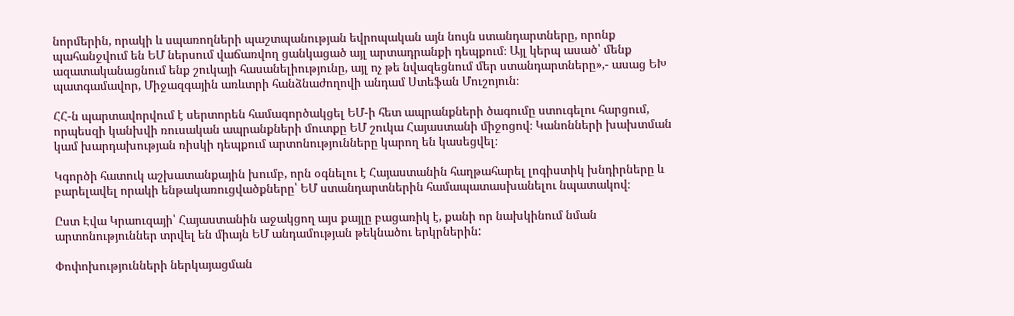նորմերին, որակի և սպառողների պաշտպանության եվրոպական այն նույն ստանդարտները, որոնք պահանջվում են ԵՄ ներսում վաճառվող ցանկացած այլ արտադրանքի դեպքում։ Այլ կերպ ասած՝ մենք ազատականացնում ենք շուկայի հասանելիությունը, այլ ոչ թե նվազեցնում մեր ստանդարտները»,- ասաց ԵԽ պատգամավոր, Միջազգային առևտրի հանձնաժողովի անդամ Ստեֆան Մուշոյուն։

ՀՀ-ն պարտավորվում է սերտորեն համագործակցել ԵՄ-ի հետ ապրանքների ծագումը ստուգելու հարցում, որպեսզի կանխվի ռուսական ապրանքների մուտքը ԵՄ շուկա Հայաստանի միջոցով։ Կանոնների խախտման կամ խարդախության ռիսկի դեպքում արտոնությունները կարող են կասեցվել։

Կգործի հատուկ աշխատանքային խումբ, որն օգնելու է Հայաստանին հաղթահարել լոգիստիկ խնդիրները և բարելավել որակի ենթակառուցվածքները՝ ԵՄ ստանդարտներին համապատասխանելու նպատակով։

Ըստ Էվա Կրաուզայի՝ Հայաստանին աջակցող այս քայլը բացառիկ է, քանի որ նախկինում նման արտոնություններ տրվել են միայն ԵՄ անդամության թեկնածու երկրներին:

Փոփոխությունների ներկայացման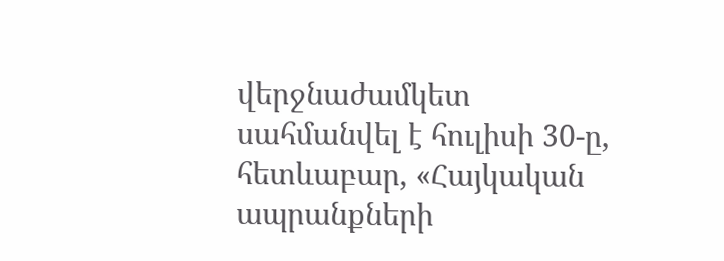վերջնաժամկետ սահմանվել է հուլիսի 30-ը, հետևաբար, «Հայկական ապրանքների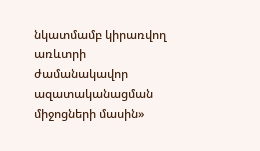նկատմամբ կիրառվող առևտրի ժամանակավոր ազատականացման միջոցների մասին»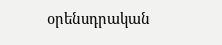օրենսդրական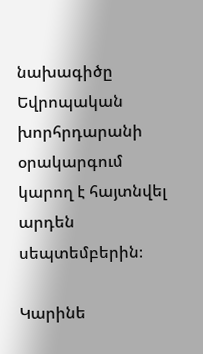նախագիծը Եվրոպական խորհրդարանի օրակարգում կարող է հայտնվել արդեն սեպտեմբերին։

Կարինե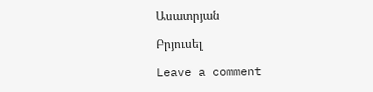Ասատրյան

Բրյուսել

Leave a comment